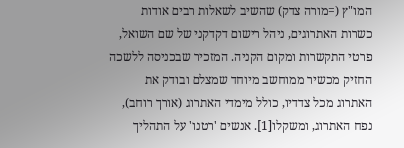המו"ץ (=מורה צדק) שהשיב לשאלות רבים אודות כשרות האתרוגים, ניהל רישום דקדקני של שם השואל, פרטי התקשרות ומקום הקניה. המזכיר שבכניסה ללשכה החזיק מכשיר ממוחשב מיוחד שמצלם ובודק את האתרוג מכל צדדיו, כולל מימדי האתרוג (אורך רוחב), נפח האתרוג, ומשקלו[1]. אנשים 'רטנו' על התהליך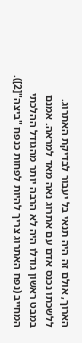הארוך, אולם זה היה תנאי בל יעבור לבדיקת האתרוג.
ללשכתו נכנס אדם עם אתרוג נאה מאד למראה. אמנם במבט ראשון גודלו היה לא הרבה יותר מהגודל ההלכתי המחייב (נפח האתרוג צריך להיות לפחות כנפח "ביצה"[2]).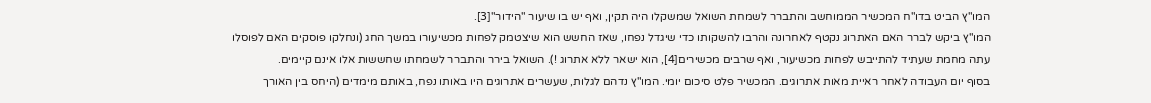המו"ץ הביט בדו"ח המכשיר הממוחשב והתברר לשמחת השואל שמשקלו היה תקין, ואף יש בו שיעור "הידור"[3].
המו"ץ ביקש לברר האם האתרוג נקטף לאחרונה והרבו להשקותו כדי שיגדל נפחו, שאז החשש הוא שיצטמק לפחות מכשיעורו במשך החג (ונחלקו פוסקים האם לפוסלו עתה מחמת שעתיד להתייבש לפחות מכשיעור, ואף שרבים מכשירים[4], הוא ישאר ללא אתרוג !). השואל בירר והתברר לשמחתו שחששות אלו אינם קיימים.
בסוף יום העבודה לאחר ראיית מאות אתרוגים. המכשיר פלט סיכום יומי. המו"ץ נדהם לגלות, שעשרים אתרוגים היו באותו נפח, באותם מימדים (היחס בין האורך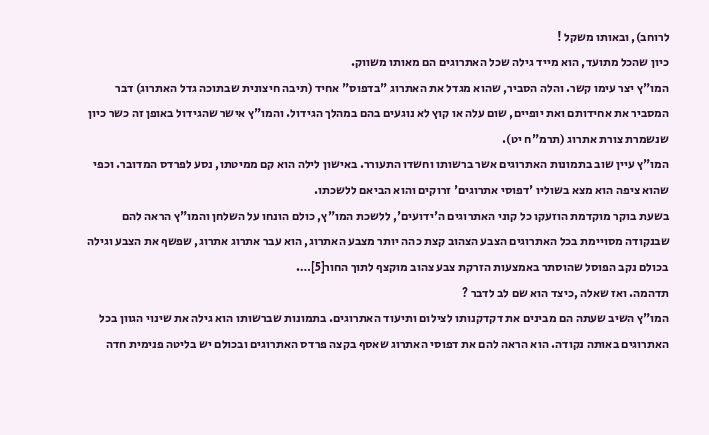לרוחב), ובאותו משקל !
כיון שהכל מתועד, הוא מייד גילה שכל האתרוגים הם מאותו משווק.
המו"ץ יצר עימו קשר. והלה הסביר, שהוא מגדל את האתרוג "בדפוס" אחיד (תיבה חיצונית שבתוכה גדל האתרוג) דבר המסביר את אחידותם ואת יופיים, שום עלה או קוץ לא נוגעים בהם במהלך הגידול. והמו"ץ אישר שהגידול באופן זה כשר כיון שנשמרת צורת אתרוג (תרמ"ח יט).
המו"ץ עיין שוב בתמונות האתרוגים אשר ברשותו וחשדו התעורר. באישון לילה הוא קם ממיטתו, נסע לפרדס המדובר. וכפי שהוא ציפה הוא מצא בשוליו 'דפוסי אתרוגים' זרוקים והוא הביאם ללשכתו.
בשעת בוקר מוקדמת הוזעקו כל קוני האתרוגים ה'ידועים', ללשכת המו"ץ, כולם הונחו על השלחן והמו"ץ הראה להם שבנקודה מסויימת בכל האתרוגים הצבע הצהוב קצת כהה יותר מצבע האתרוג, הוא עבר אתרוג אתרוג, שפשף את הצבע וגילה בכולם נקב הפוסל שהוסתר באמצעות הזרקת צבע צהוב מוקצף לתוך החור[5]….
תדהמה. ואז שאלה ,כיצד הוא שם לב לדבר ?
המו"ץ השיב שעתה הם מבינים את דקדקנותו לצילום ותיעוד האתרוגים. בתמונות שברשותו הוא גילה את שינוי הגוון בכל האתרוגים באותה נקודה. הוא הראה להם את דפוסי האתרוג שאסף בקצה פרדס האתרוגים ובכולם יש בליטה פנימית חדה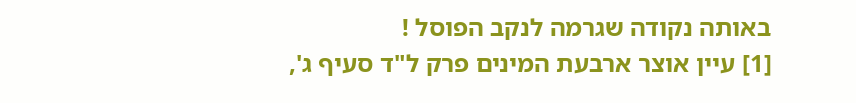באותה נקודה שגרמה לנקב הפוסל !
[1] עיין אוצר ארבעת המינים פרק ל"ד סעיף ג',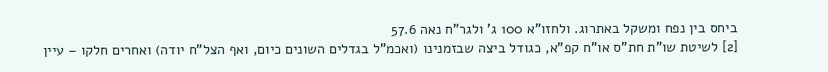ביחס בין נפח ומשקל באתרוג. ולחזו"א 100 ג' ולגר"ח נאה 57.6
[2] לשיטת שו"ת חת"ס או"ח קפ"א, כגודל ביצה שבזמנינו (ואכמ"ל בגדלים השונים כיום, ואף הצל"ח יודה) ואחרים חלקו – עיין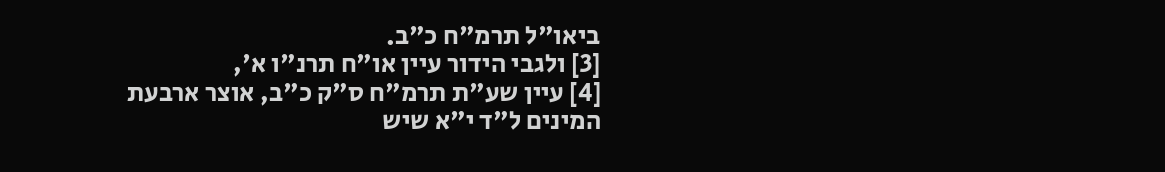ביאו"ל תרמ"ח כ"ב.
[3] ולגבי הידור עיין או"ח תרנ"ו א',
[4] עיין שע"ת תרמ"ח ס"ק כ"ב, אוצר ארבעת המינים ל"ד י"א שיש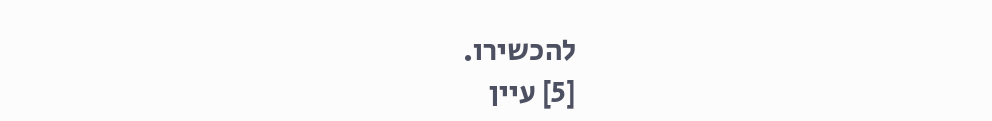להכשירו.
[5] עיין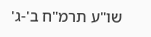שו"ע תרמ"ח ב'-ג'